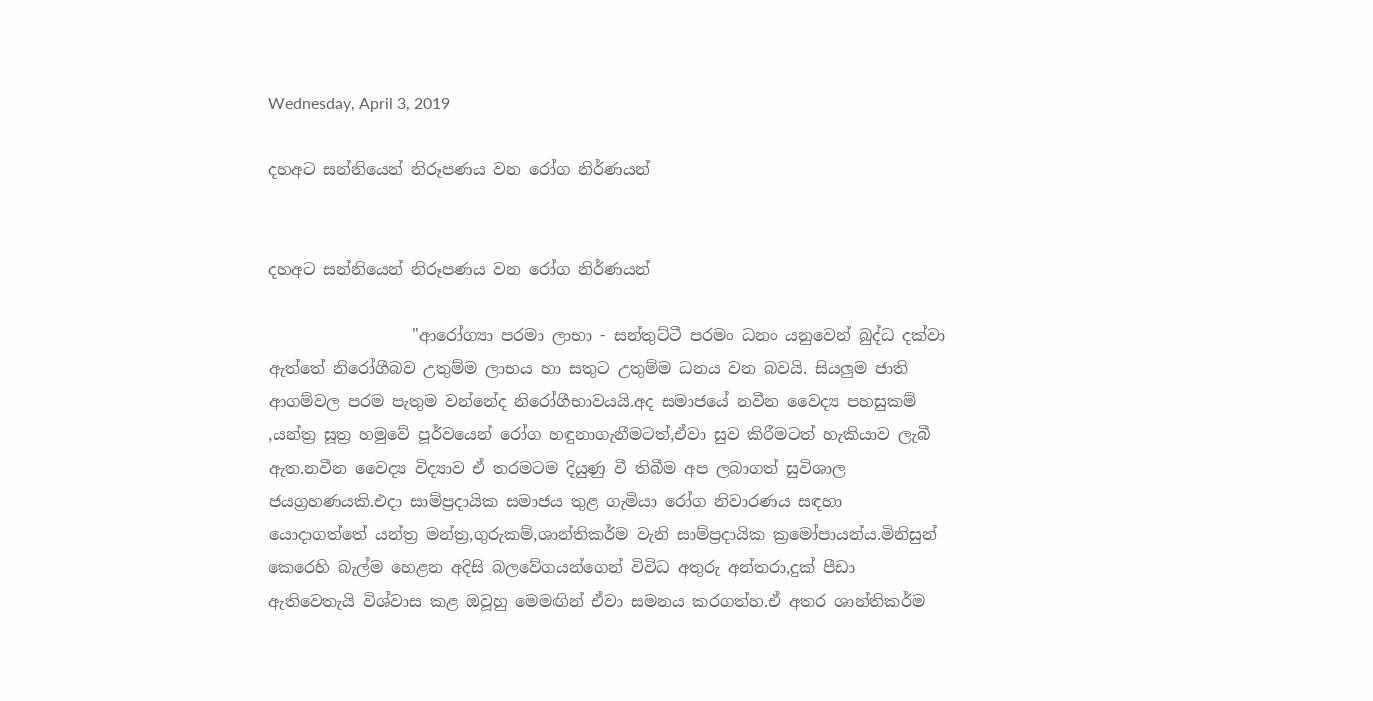Wednesday, April 3, 2019

දහඅට සන්නියෙන් නිරූපණය වන රෝග නිර්ණයන්


දහඅට සන්නියෙන් නිරූපණය වන රෝග නිර්ණයන්

                  "ආරෝග්‍යා පරමා ලාභා - සන්තුට්ටී පරමං ධනං යනුවෙන් බුද්ධ දක්වා ඇත්තේ නිරෝගීබව උතුම්ම ලාභය හා සතුට උතුම්ම ධනය වන බවයි. සියලුම ජාති ආගම්වල පරම පැතුම වන්නේද නිරෝගීභාවයයි.අද සමාජයේ නවීන වෛද්‍ය පහසුකම් ,යන්ත්‍ර සූත්‍ර හමුවේ පූර්වයෙන් රෝග හඳුනාගැනීමටත්,ඒවා සුව කිරීමටත් හැකියාව ලැබී ඇත.නවීන වෛද්‍ය විද්‍යාව ඒ තරමටම දියුණු වී තිබීම අප ලබාගත් සුවිශාල ජයග්‍රහණයකි.එදා සාම්ප්‍රදායික සමාජය තුළ ගැමියා රෝග නිවාරණය සඳහා යොදාගත්තේ යන්ත්‍ර මන්ත්‍ර,ගුරුකම්,ශාන්තිකර්ම වැනි සාම්ප්‍රදායික ක්‍රමෝපායන්ය.මිනිසුන් කෙරෙහි බැල්ම හෙළන අදිසි බලවේගයන්ගෙන් විවිධ අතුරු අන්තරා,දුක් පීඩා ඇතිවෙතැයි විශ්වාස කළ ඔවූහු මෙමඟින් ඒවා සමනය කරගත්හ.ඒ අතර ශාන්තිකර්ම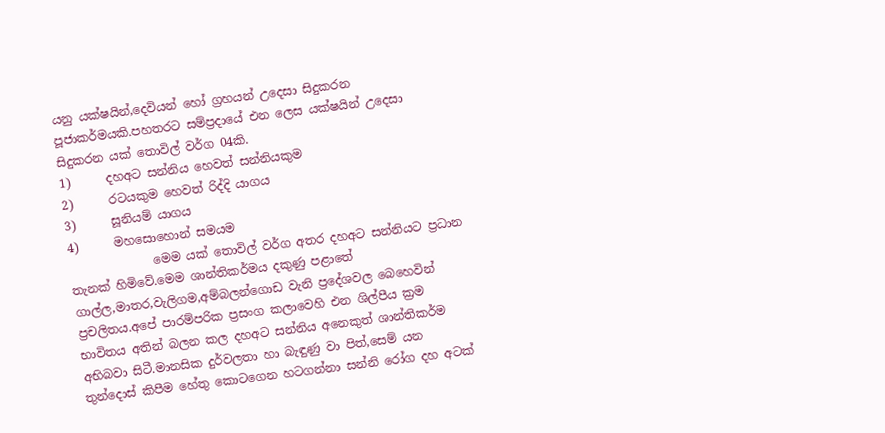යනු යක්ෂයින්,දෙවියන් ‍හෝ ග්‍රහයන් උදෙසා සිදුකරන පූජාකර්මයකි.පහතරට සම්ප්‍රදායේ එන ලෙස යක්ෂයින් උදෙසා සිදුකරන යක් තොවිල් වර්ග 04කි.
1)      දහඅට සන්නිය හෙවත් සන්නියකුම
2)      රටයකුම හෙවත් රිද්දි යාගය
3)      සූනියම් යාගය
4)      මහසොහොන් සමයම
              මෙම යක් තොවිල් වර්ග අතර දහඅට සන්නියට ප්‍රධාන තැනක් හිමිවේ.මෙම ශාන්තිකර්මය දකුණු පළාතේ ගාල්ල,මාතර,වැලිගම,අම්බලන්ගොඩ වැනි ප්‍රදේශවල බෙහෙවින් ප්‍රචලිතය.අපේ පාරම්පරික ප්‍රසංග කලාවෙහි එන ශිල්පීය ක්‍රම භාවිතය අතින් බලන කල දහඅට සන්නිය අනෙකුත් ශාන්තිකර්ම අභිබවා සිටී.මානසික දුර්වලතා හා බැඳුණු වා පිත්,සෙම් යන තුන්දොස් කිපීම හේතු කොටගෙන හටගන්නා සන්නි රෝග දහ අටක්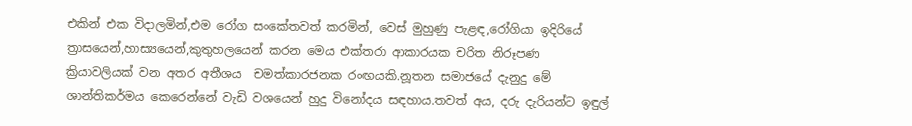එකින් එක විදාලමින්,එම රෝග සංකේතවත් කරමින්, වෙස් මුහුණු පැළඳ,රෝගියා ඉදිරියේ ත්‍රාසයෙන්,හාස්‍යයෙන්,කුතුහලයෙන් කරන මෙය එක්තරා ආකාරයක චරිත නිරූපණ ක්‍රියාවලියක් වන අතර අතීශය  චමත්කාරජනක රංඟයකි.නූතන සමාජයේ දැනුදු මේ ශාන්තිකර්මය කෙරෙන්නේ වැඩි වශයෙන් හුදු විනෝදය සඳහාය.තවත් අය, දරු දැරියන්ට ඉඳුල්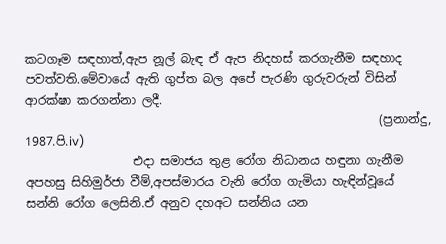කටගෑම සඳහාත්,ඇප නූල් බැඳ ඒ ඇප නිදහස් කරගැනීම සඳහාද පවත්වති.මේවායේ ඇති ගුප්ත බල අපේ පැරණි ගුරුවරුන් විසින් ආරක්ෂා කරගන්නා ලදී.
                                                           (ප්‍රනාන්දු, 1987.පි.iv)
                  එදා සමාජය තුළ රෝග නිධානය හඳුනා ගැනීම අපහසු සිහිමුර්ජා වීම්,අපස්මාරය වැනි රෝග ගැමියා හැඳින්වූයේ සන්නි රෝග ලෙසිනි.ඒ අනුව දහඅට සන්නිය යන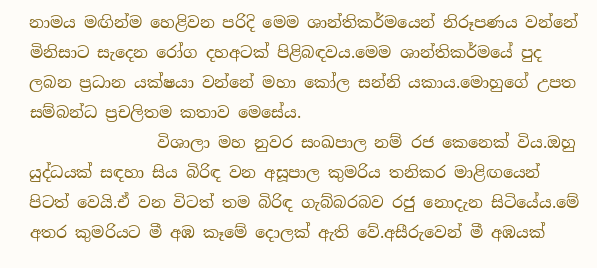නාමය මඟින්ම හෙළිවන පරිදි මෙම ශාන්තිකර්මයෙන් නිරූපණය වන්නේ මිනිසාට සැදෙන රෝග දහඅටක් පිළිබඳවය.මෙම ශාන්තිකර්මයේ පුද ලබන ප්‍රධාන යක්ෂයා වන්නේ මහා කෝල සන්නි යකාය.මොහුගේ උපත සම්බන්ධ ප්‍රචලිතම කතාව මෙසේය.
                විශාලා මහ නුවර සංඛපාල නම් රජ කෙනෙක් විය.ඔහු යුද්ධයක් සඳහා සිය බිරිඳ වන අසූපාල කුමරිය තනිකර මාළිඟයෙන් පිටත් වෙයි.ඒ වන විටත් තම බිරිඳ ගැබ්බරබව රජු නොදැන සිටියේය.මේ අතර කුමරියට මී අඹ කෑමේ දොලක් ඇති වේ.අසීරුවෙන් මී අඹයක්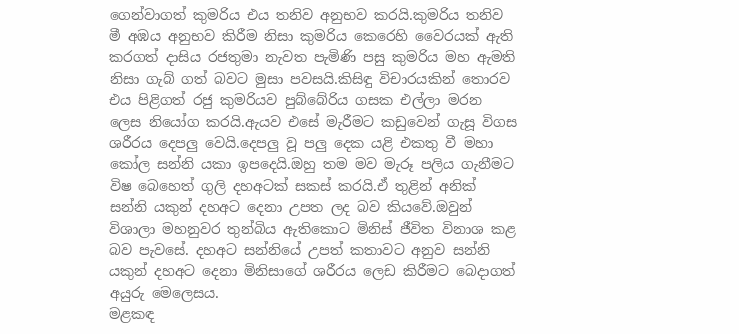ගෙන්වාගත් කුමරිය එය තනිව අනුභව කරයි.කුමරිය තනිව මී අඹය අනුභව කිරීම නිසා කුමරිය කෙරෙහි වෛරයක් ඇති කරගත් දාසිය රජතුමා නැවත පැමිණි පසු කුමරිය මහ ඇමති නිසා ගැබ් ගත් බවට මුසා පවසයි.කිසිඳු විචාරයකින් තොරව එය පිළිගත් රජු කුමරියව පුබ්බේරිය ගසක එල්ලා මරන ලෙස නියෝග කරයි.ඇයව එසේ මැරීමට කඩුවෙන් ගැසූ විගස ශරීරය දෙපලු වෙයි.දෙපලු වූ පලු දෙක යළි එකතු වී මහා කෝල සන්නි යකා ඉපදෙයි.ඔහු තම මව මැරූ පලිය ගැනීමට විෂ බෙහෙත් ගුලි දහඅටක් සකස් කරයි.ඒ තුළින් අනික් සන්නි යකුන් දහඅට දෙනා උපත ලද බව කියවේ.ඔවුන් විශාලා මහනුවර තුන්බිය ඇතිකොට මිනිස් ජීවිත විනාශ කළ බව පැවසේ. දහඅට සන්නියේ උපත් කතාවට අනුව සන්නි යකුන් දහඅට දෙනා මිනිසාගේ ශරීරය ලෙඩ කිරීමට බෙදාගත් අයුරු මෙලෙසය.
මළකඳ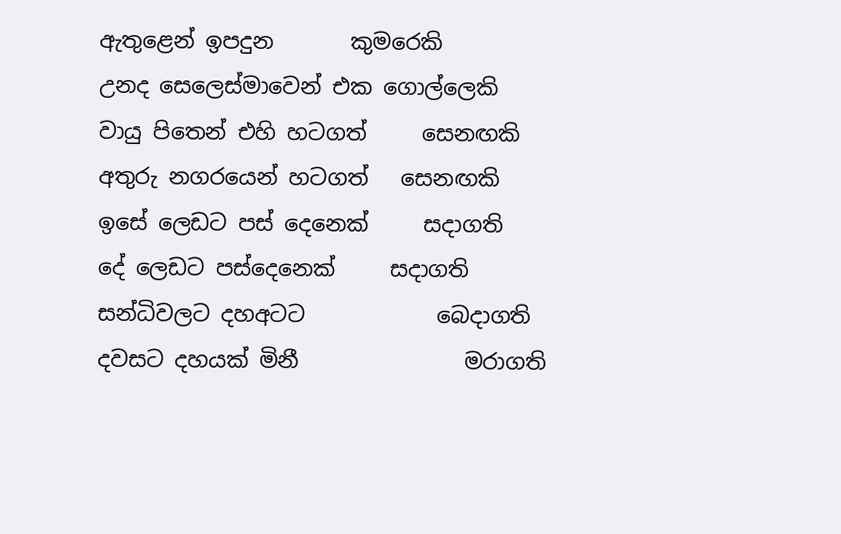ඇතුළෙන් ඉපදුන       කුමරෙකි
උනද සෙලෙස්මාවෙන් එක ගොල්ලෙකි
වායු පිතෙන් එහි හටගත්     සෙනඟකි
අතුරු නගරයෙන් හටගත්   සෙනඟකි
ඉසේ ලෙඩට පස් දෙනෙක්     සදාගති
දේ ලෙඩට පස්දෙනෙක්     සදාගති
සන්ධිවලට දහඅටට            බෙදාගති
දවසට දහයක් මිනී               මරාගති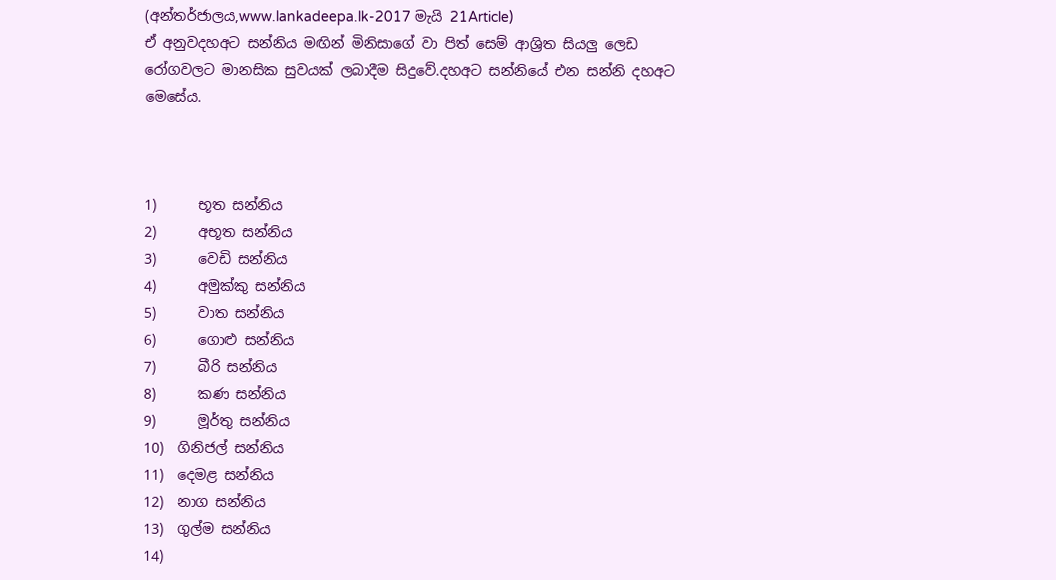(අන්තර්ජාලය,www.lankadeepa.lk-2017 මැයි 21Article)
ඒ අනුවදහඅට සන්නිය මඟින් මිනිසාගේ වා පිත් සෙම් ආශ්‍රිත සියලු ලෙඩ රෝගවලට මානසික සුවයක් ලබාදීම සිදුවේ.දහඅට සන්නියේ එන සන්නි දහඅට මෙසේය.



1)      භූත සන්නිය
2)      අභූත සන්නිය
3)      වෙඩි සන්නිය
4)      අමුක්කු සන්නිය
5)      වාත සන්නිය
6)      ගොළු සන්නිය
7)      බීරි සන්නිය
8)      කණ සන්නිය
9)      මූර්තු සන්නිය
10)  ගිනිජල් සන්නිය
11)  දෙමළ සන්නිය
12)  නාග සන්නිය
13)  ගුල්ම සන්නිය
14)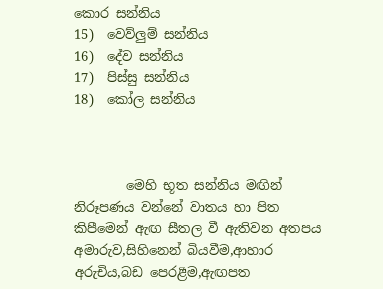කොර සන්නිය
15)  වෙව්ලුම් සන්නිය
16)  දේව සන්නිය
17)  පිස්සු සන්නිය
18)  කෝල සන්නිය



        මෙහි භූත සන්නිය මඟින් නිරූපණය වන්නේ වාතය හා පිත කිපීමෙන් ඇඟ සීතල වී ඇතිවන අතපය අමාරුව,සිහිනෙන් බියවීම,ආහාර අරුචිය,බඩ පෙරළීම,ඇඟපත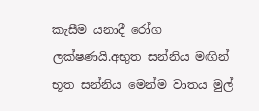කැසීම යනාදී රෝග ලක්ෂණයි.අභුත සන්නිය මඟින් භූත සන්නිය මෙන්ම වාතය මුල්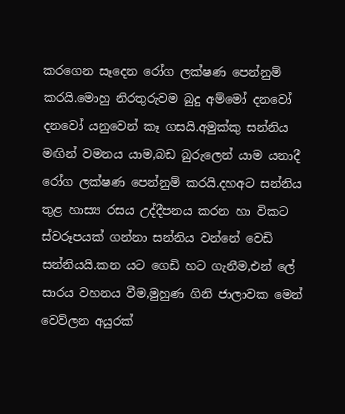කරගෙන සෑදෙන රෝග ලක්ෂණ පෙන්නුම් කරයි.මොහු නිරතුරුවම බුදු අම්මෝ දනවෝ දනවෝ යනුවෙන් කෑ ගසයි.අමුක්කු සන්නිය මඟින් වමනය යාම,බඩ බුරුලෙන් යාම යනාදී රෝග ලක්ෂණ පෙන්නුම් කරයි.දහඅට සන්නිය තුළ හාස්‍ය රසය උද්දීපනය කරන හා විකට ස්වරූපයක් ගන්නා සන්නිය වන්නේ වෙඩි සන්නියයි.කන යට ගෙඩි හට ගැනීම,එන් ලේ සාරය වහනය වීම,මුහුණ ගිනි ජාලාවක මෙන් වෙව්ලන අයුරක්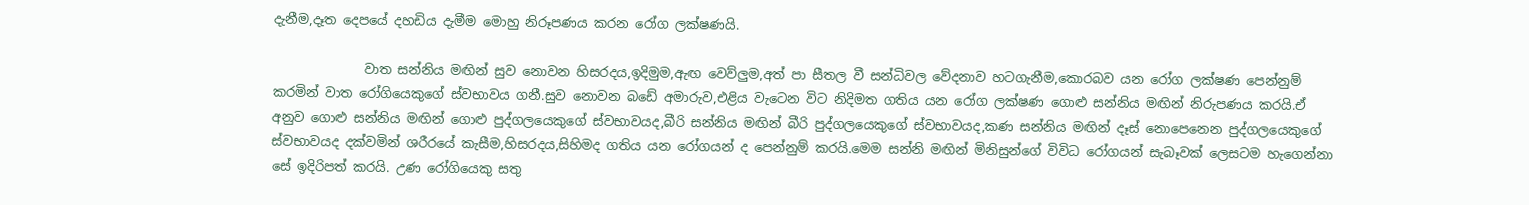දැනීම,දෑත දෙපයේ දහඩිය දැමීම මොහු නිරූපණය කරන රෝග ලක්ෂණයි.

              වාත සන්නිය මඟින් සුව නොවන හිසරදය,ඉදිමුම,ඇඟ වෙව්ලුම,අත් පා සීතල වී සන්ධිවල වේදනාව හටගැනීම,කොරබව යන රෝග ලක්ෂණ පෙන්නුම් කරමින් වාත රෝගියෙකුගේ ස්වභාවය ගනී.සුව නොවන බඩේ අමාරුව,එළිය වැටෙන විට නිදිමත ගතිය යන රෝග ලක්ෂණ ගොළු සන්නිය මඟින් නිරුපණය කරයි.ඒ අනුව ගොළු සන්නිය මඟින් ගොළු පුද්ගලයෙකුගේ ස්වභාවයද,බීරි සන්නිය මඟින් බීරි පුද්ගලයෙකුගේ ස්වභාවයද,කණ සන්නිය මඟින් දෑස් නොපෙනෙන පුද්ගලයෙකුගේ ස්වභාවයද දක්වමින් ශරීරයේ කැසීම,හිසරදය,සිහිමද ගතිය යන රෝගයන් ද පෙන්නුම් කරයි.මෙම සන්නි මඟින් මිනිසුන්ගේ විවිධ රෝගයන් සැබෑවක් ලෙසටම හැගෙන්නා සේ ඉදිරිපත් කරයි. උණ රෝගියෙකු සතු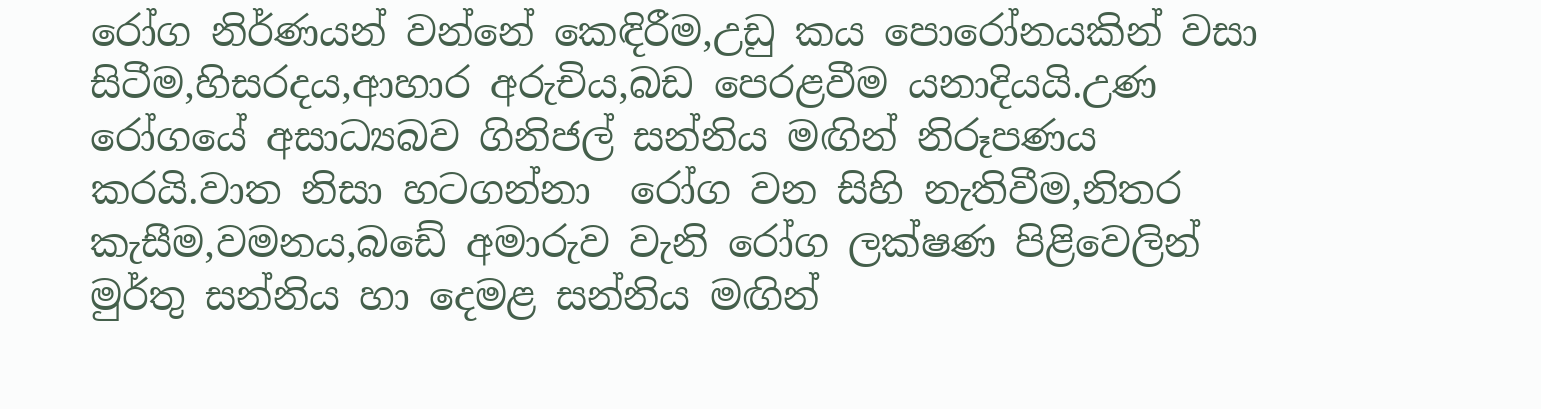රෝග නිර්ණයන් වන්නේ කෙඳිරීම,උඩු කය පොරෝනයකින් වසා සිටීම,හිසරදය,ආහාර අරුචිය,බඩ පෙරළවීම යනාදියයි.උණ රෝගයේ අසාධ්‍යබව ගිනිජල් සන්නිය මඟින් නිරූපණය කරයි.වාත නිසා හටගන්නා  රෝග වන සිහි නැතිවීම,නිතර කැසීම,වමනය,බඩේ අමාරුව වැනි රෝග ලක්ෂණ පිළිවෙලින් මුර්තු සන්නිය හා දෙමළ සන්නිය මඟින්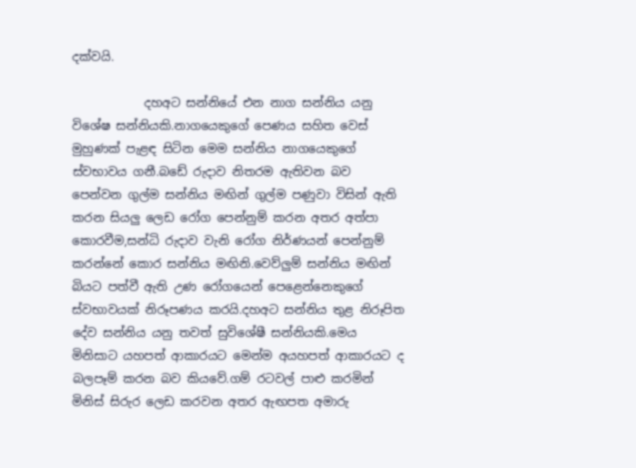දක්වයි.

            දහඅට සන්නියේ එන නාග සන්නිය යනු විශේෂ සන්නියකි.නාගයෙකුගේ පෙණය සහිත වෙස් මුහුණක් පැළඳ සිටින මෙම සන්නිය නාගයෙකුගේ ස්වභාවය ගනී.බඩේ රුදාව නිතරම ඇතිවන බව පෙන්වන ගුල්ම සන්නිය මඟින් ගුල්ම පණුවා විසින් ඇති කරන සියලු ලෙඩ රෝග පෙන්නුම් කරන අතර අත්පා කොරවීම,සන්ධි රුදාව වැනි රෝග නිර්ණයන් පෙන්නුම් කරන්නේ කොර සන්නිය මඟිනි.වෙව්ලුම් සන්නිය මඟින් බියට පත්වී ඇති උණ රෝගයෙන් පෙළෙන්නෙකුගේ ස්වභාවයක් නිරූපණය කරයි.දහඅට සන්නිය තුළ නිරූපිත දේව සන්නිය යනු තවත් සුවිශේෂී සන්නියකි.මෙය මිනිසාට යහපත් ආකාරයට මෙන්ම අයහපත් ආකාරයට ද බලපෑම් කරන බව කියවේ.ගම් රටවල් පාළු කරමින් මිනිස් සිරුර ලෙඩ කරවන අතර ඇඟපත අමාරු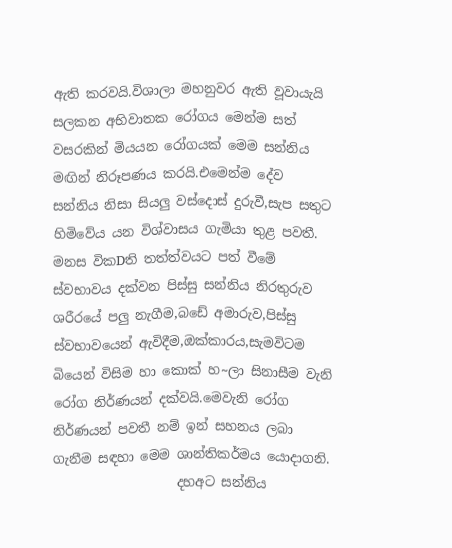ඇති කරවයි.විශාලා මහනුවර ඇති වූවායැයි සලකන අභිවාතක රෝගය මෙන්ම සත් වසරකින් මියයන රෝගයක් මෙම සන්නිය මඟින් නිරූපණය කරයි.එමෙන්ම දේව සන්නිය නිසා සියලු වස්දොස් දුරුවී,සැප සතුට හිමිවේය යන විශ්වාසය ගැමියා තුළ පවතී. මනස විකDති තත්ත්වයට පත් වීමේ ස්වභාවය දක්වන පිස්සු සන්නිය නිරතුරුව ශරීරයේ පලු නැගීම,බඩේ අමාරුව,පිස්සු ස්වභාවයෙන් ඇවිදීම,ඔක්කාරය,සැමවිටම බියෙන් විසිම හා කොක් හ~ලා සිනාසීම වැනි රෝග නිර්ණයන් දක්වයි.මෙවැනි රෝග නිර්ණයන් පවතී නම් ඉන් සහනය ලබා ගැනීම සඳහා මෙම ශාන්තිකර්මය යොදාගනි.
                   දහඅට සන්නිය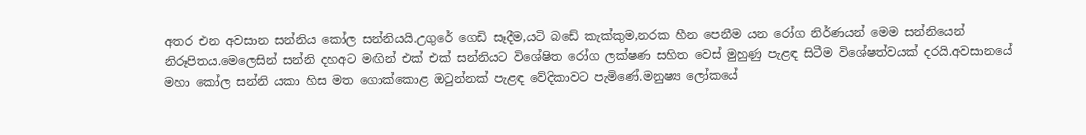අතර එන අවසාන සන්නිය කෝල සන්නියයි.උගුරේ ගෙඩි සෑදීම,යටි බඩේ කැක්කුම,නරක හීන පෙනීම යන රෝග නිර්ණයන් මෙම සන්නියෙන් නිරූපිතය.මෙලෙසින් සන්නි දහඅට මඟින් එක් එක් සන්නියට විශේෂිත රෝග ලක්ෂණ සහිත වෙස් මුහුණු පැළඳ සිටීම විශේෂත්වයක් දරයි.අවසානයේ මහා කෝල සන්නි යකා හිස මත ගොක්කොළ ඔටුන්නක් පැළඳ වේදිකාවට පැමිණේ.මනුෂ්‍ය ලෝකයේ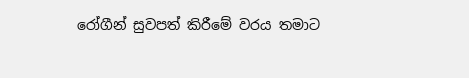රෝගීන් සුවපත් කිරීමේ වරය තමාට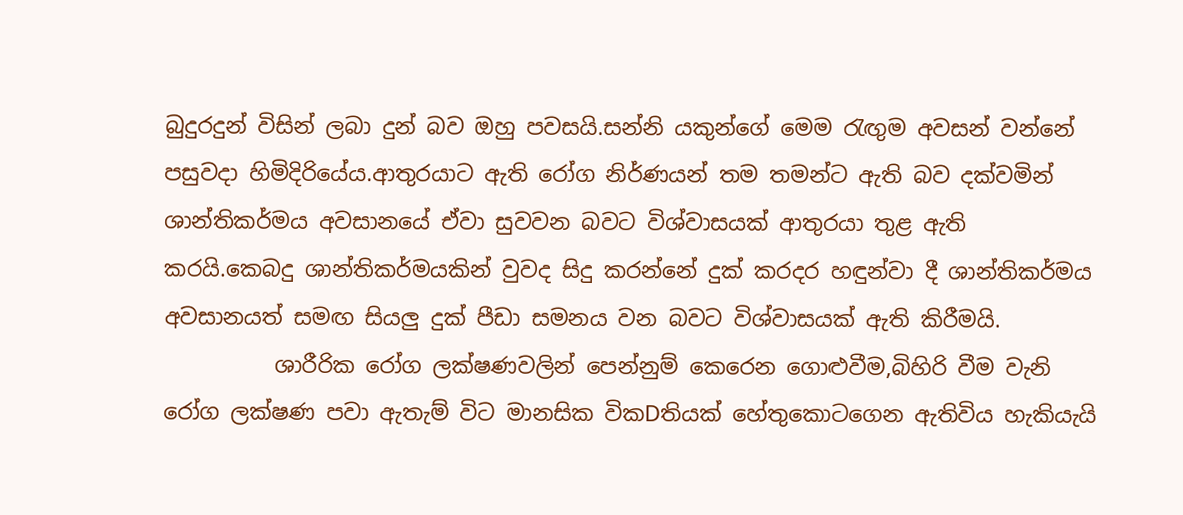බුදුරදුන් විසින් ලබා දුන් බව ඔහු පවසයි.සන්නි යකුන්ගේ මෙම රැඟුම අවසන් වන්නේ පසුවදා හිමිදිරියේය.ආතුරයාට ඇති රෝග නිර්ණයන් තම තමන්ට ඇති බව දක්වමින් ශාන්තිකර්මය අවසානයේ ඒවා සුවවන බවට විශ්වාසයක් ආතුරයා තුළ ඇති කරයි.කෙබදු ශාන්තිකර්මයකින් වුවද සිදු කරන්නේ දුක් කරදර හඳුන්වා දී ශාන්තිකර්මය අවසානයත් සමඟ සියලු දුක් පීඩා සමනය වන බවට විශ්වාසයක් ඇති කිරීමයි.
          ශාරීරික රෝග ලක්ෂණවලින් පෙන්නුම් කෙරෙන ගොළුවීම,බිහිරි වීම වැනි රෝග ලක්ෂණ පවා ඇතැම් විට මානසික විකDතියක් හේතුකොටගෙන ඇතිවිය හැකියැයි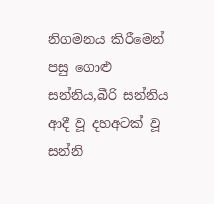නිගමනය කිරීමෙන් පසු ගොළු සන්නිය,බීරි සන්නිය ආදී වූ දහඅටක් වූ සන්නි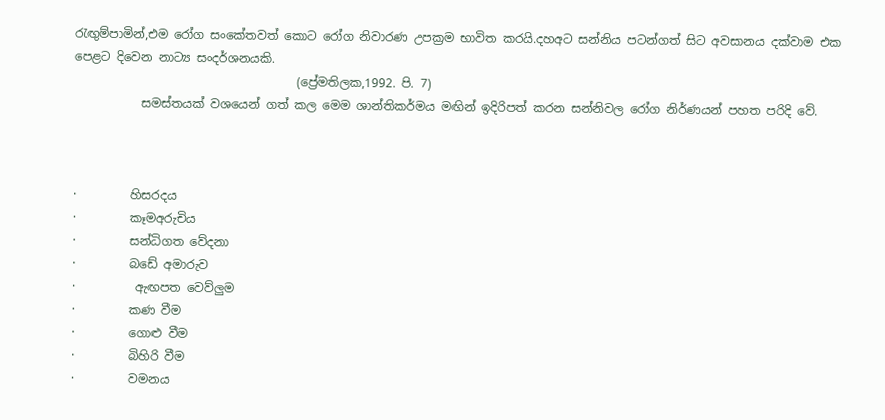රැඟුම්පාමින්,එම රෝග සංකේතවත් කොට රෝග නිවාරණ උපක්‍රම භාවිත කරයි.දහඅට සන්නිය පටන්ගත් සිට අවසානය දක්වාම එක පෙළට දිවෙන නාට්‍ය සංදර්ශනයකි.
                                     (ප්‍රේමතිලක,1992. පි. 7)
           සමස්තයක් වශයෙන් ගත් කල මෙම ශාන්තිකර්මය මඟින් ඉදිරිපත් කරන සන්නිවල රෝග නිර්ණයන් පහත පරිදි වේ.



·         හිසරදය
·         කෑමඅරුචිය
·         සන්ධිගත වේදනා
·         බඩේ අමාරුව
·          ඇඟපත වෙව්ලුම
·         කණ වීම
·         ගොළු වීම
·         බිහිරි වීම
·         වමනය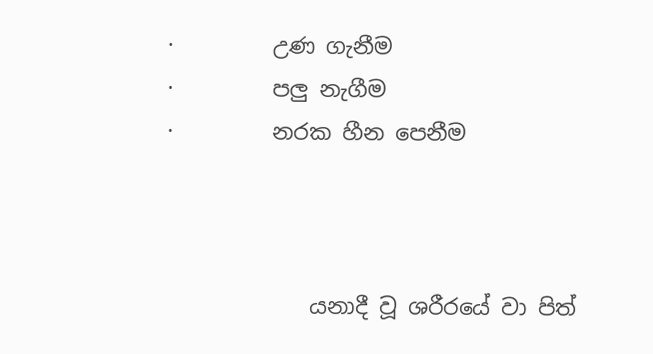·         උණ ගැනීම
·         පලු නැගීම
·         නරක හීන පෙනීම



             යනාදී වූ ශරීරයේ වා පිත්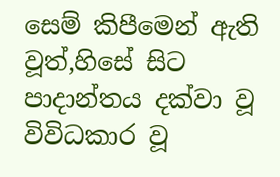සෙම් කිපීමෙන් ඇති වූත්,හිසේ සිට පාදාන්තය දක්වා වූ විවිධකාර වූ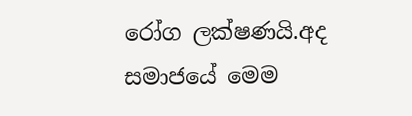රෝග ලක්ෂණයි.අද  සමාජයේ මෙම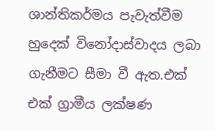ශාන්තිකර්මය පැවැත්වීම හුදෙක් විනෝදාස්වාදය ලබා ගැනීමට සීමා වී ඇත.එක් එක් ග්‍රාමීය ලක්ෂණ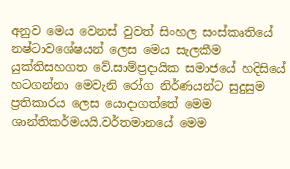අනුව මෙය වෙනස් වුවත් සිංහල සංස්කෘතියේ නෂ්ටාවශේෂයන් ලෙස මෙය සැලකීම යුක්තිසහගත වේ.සාම්ප්‍රදායික සමාජයේ හදිසියේ හටගන්නා මෙවැනි රෝග නිර්ණයන්ට සුදුසුම ප්‍රතිකාරය ලෙස යොදාගත්තේ මෙම ශාන්තිකර්මයයි.වර්තමානයේ මෙම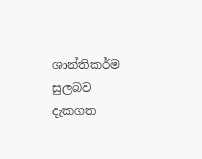ශාන්තිකර්ම සුලබව දැකගත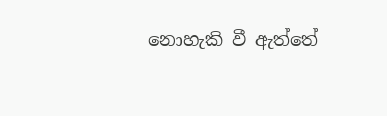නොහැකි වී ඇත්තේ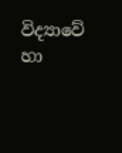විද්‍යාවේ හා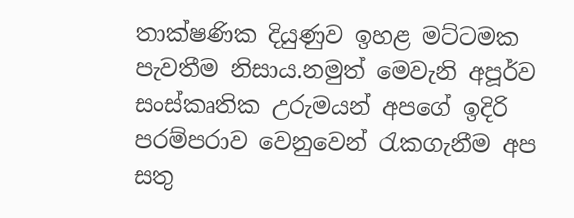තාක්ෂණික දියුණුව ඉහළ මට්ටමක පැවතීම නිසාය.නමුත් මෙවැනි අපූර්ව සංස්කෘතික උරුමයන් අපගේ ඉදිරි පරම්පරාව වෙනුවෙන් රැකගැනීම අප සතු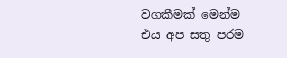වගකීමක් මෙන්ම එය අප සතු පරම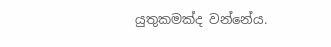යුතුකමක්ද වන්නේය.